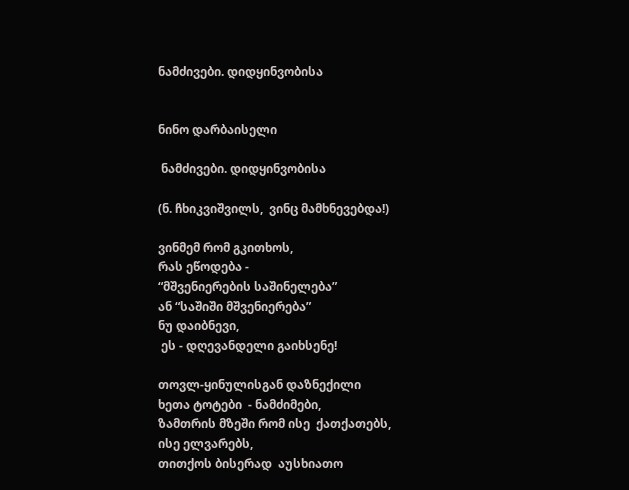ნამძივები. დიდყინვობისა


ნინო დარბაისელი

 ნამძივები. დიდყინვობისა

(ნ. ჩხიკვიშვილს,  ვინც მამხნევებდა!)

ვინმემ რომ გკითხოს,
რას ეწოდება -
“მშვენიერების საშინელება”
ან “საშიში მშვენიერება”
ნუ დაიბნევი,
 ეს - დღევანდელი გაიხსენე!

თოვლ-ყინულისგან დაზნექილი
ხეთა ტოტები  - ნამძიმები,
ზამთრის მზეში რომ ისე  ქათქათებს,
ისე ელვარებს,
თითქოს ბისერად  აუსხიათო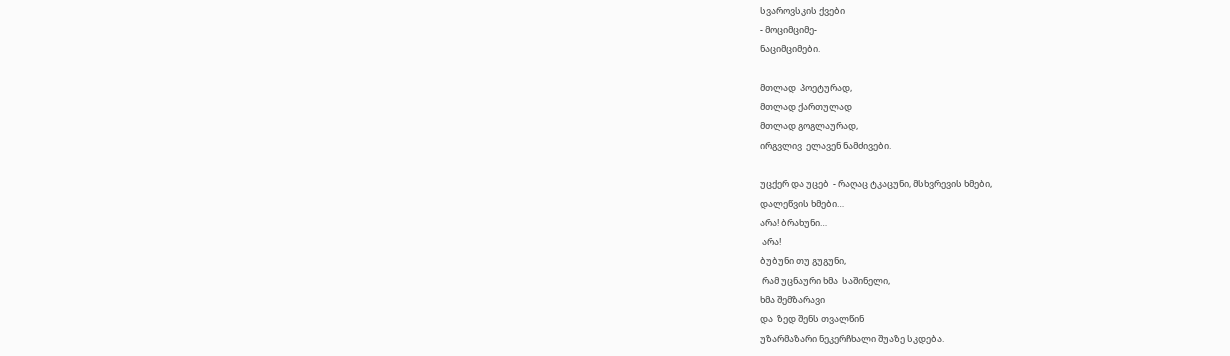სვაროვსკის ქვები
- მოციმციმე-
ნაციმციმები.

მთლად  პოეტურად,
მთლად ქართულად
მთლად გოგლაურად,
ირგვლივ  ელავენ ნამძივები.

უცქერ და უცებ  - რაღაც ტკაცუნი, მსხვრევის ხმები,
დალეწვის ხმები…
არა! ბრახუნი…
 არა!
ბუბუნი თუ გუგუნი,
 რამ უცნაური ხმა  საშინელი,
ხმა შემზარავი
და  ზედ შენს თვალწინ
უზარმაზარი ნეკერჩხალი შუაზე სკდება.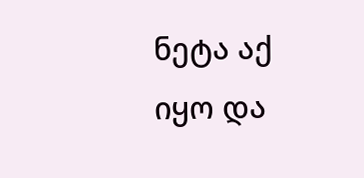ნეტა აქ იყო და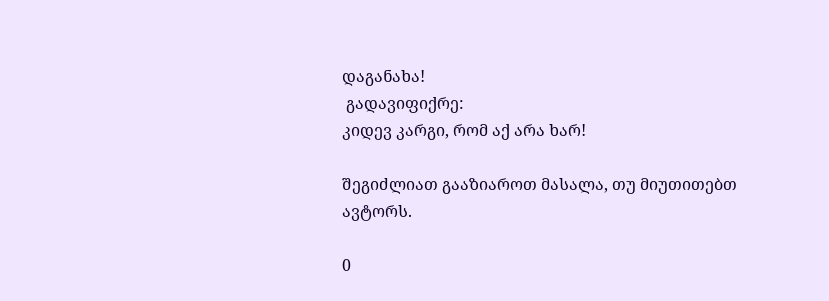დაგანახა!
 გადავიფიქრე:
კიდევ კარგი, რომ აქ არა ხარ!

შეგიძლიათ გააზიაროთ მასალა, თუ მიუთითებთ ავტორს.

0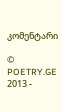კომენტარი

© POETRY.GE 2013 -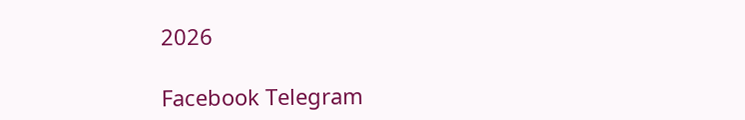2026

Facebook Telegram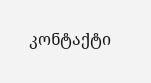კონტაქტი